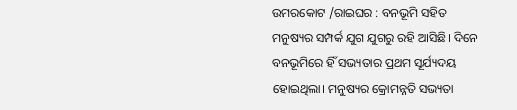ଉମରକୋଟ /ରାଇଘର : ବନଭୂମି ସହିତ ମନୁଷ୍ୟର ସମ୍ପର୍କ ଯୁଗ ଯୁଗରୁ ରହି ଆସିଛି। ଦିନେ ବନଭୂମିରେ ହିଁ ସଭ୍ୟତାର ପ୍ରଥମ ସୂର୍ଯ୍ୟଦୟ ହୋଇଥିଲା। ମନୁଷ୍ୟର କ୍ରୋମନ୍ନତି ସଭ୍ୟତା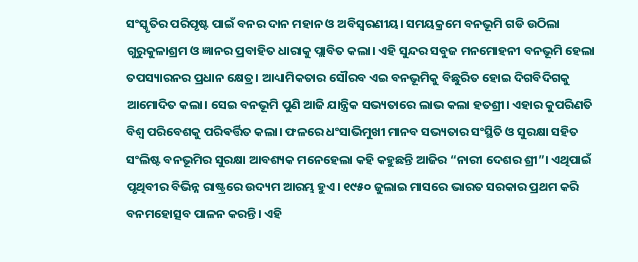ସଂସ୍କୃତିର ପରିପୃଷ୍ଟ ପାଇଁ ବନର ଦାନ ମହାନ ଓ ଅବିସ୍ୱରଣୀୟ। ସମୟକ୍ରମେ ବନଭୂମି ଗଡି ଉଠିଲା ଗୁରୁକୁଳାଶ୍ରମ ଓ ଜ୍ଞାନର ପ୍ରବାହିତ ଧାରାକୁ ପ୍ଲାବିତ କଲା। ଏହି ସୁନ୍ଦର ସବୁଜ ମନମୋହନୀ ବନଭୂମି ହେଲା ତପସ୍ୟାରନର ପ୍ରଧାନ କ୍ଷେତ୍ର। ଆଧ୍ୟାମିକତାର ସୌରବ ଏଇ ବନଭୂମିକୁ ବିଛୁରିତ ହୋଇ ଦିଗବିଦିଗକୁ ଆମୋଦିତ କଲା। ସେଇ ବନଭୂମି ପୁଣି ଆଜି ଯାନ୍ତ୍ରିକ ସଭ୍ୟତାରେ ଲାଭ କଲା ହତଶ୍ରୀ। ଏହାର କୁପରିଣତି ବିଶ୍ୱ ପରିବେଶକୁ ପରିଵର୍ତ୍ତିତ କଲା। ଫଳରେ ଧଂସାଭିମୁଖୀ ମାନବ ସଭ୍ୟତାର ସଂସ୍ଥିତି ଓ ସୁରକ୍ଷା ସହିତ ସଂଲିଷ୍ଟ ବନଭୂମିର ସୁରକ୍ଷା ଆବଶ୍ୟକ ମନେହେଲା କହି କହୁଛନ୍ତି ଆଜିର “ନାରୀ ଦେଶର ଶ୍ରୀ”। ଏଥିପାଇଁ ପୃଥିବୀର ବିଭିନ୍ନ ରାଷ୍ଟ୍ରରେ ଉଦ୍ୟମ ଆରମ୍ଭ ହୁଏ। ୧୯୫୦ ଜୁଲାଇ ମାସରେ ଭାରତ ସରକାର ପ୍ରଥମ କରି ବନମହୋତ୍ସବ ପାଳନ କରନ୍ତି। ଏହି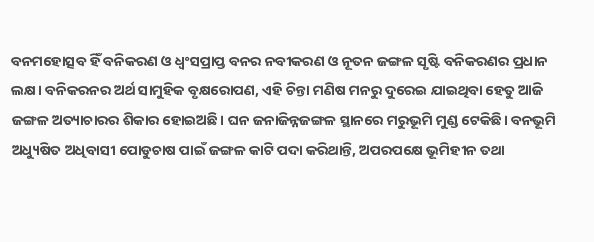ବନମହୋତ୍ସବ ହିଁ ବନିକରଣ ଓ ଧ୍ବଂସପ୍ରାପ୍ତ ବନର ନବୀକରଣ ଓ ନୂତନ ଜଙ୍ଗଳ ସୃଷ୍ଟି ବନିକରଣର ପ୍ରଧାନ ଲକ୍ଷ। ବନିକରନର ଅର୍ଥ ସାମୁହିକ ବୃକ୍ଷରୋପଣ, ଏହି ଚିନ୍ତା ମଣିଷ ମନରୁ ଦୁରେଇ ଯାଇଥିବା ହେତୁ ଆଜି ଜଙ୍ଗଳ ଅତ୍ୟାଚାରର ଶିକାର ହୋଇଅଛି। ଘନ ଜନାଜିନ୍ନଜଙ୍ଗଳ ସ୍ଥାନରେ ମରୁଭୂମି ମୁଣ୍ଡ ଟେକିଛି। ବନଭୂମି ଅଧ୍ୟୁଷିତ ଅଧିବାସୀ ପୋଡୁଚାଷ ପାଇଁ ଜଙ୍ଗଳ କାଟି ପଦା କରିଥାନ୍ତି, ଅପରପକ୍ଷେ ଭୂମିହୀନ ତଥା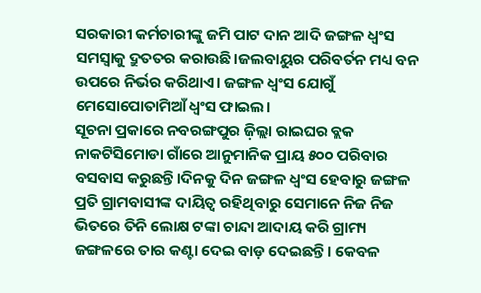ସରକାରୀ କର୍ମଚାରୀଙ୍କୁ ଜମି ପାଟ ଦାନ ଆଦି ଜଙ୍ଗଳ ଧ୍ବଂସ ସମସ୍ୱାକୁ ଦ୍ରୁତତର କରାଉଛି।ଜଲବାୟୁର ପରିବର୍ତନ ମଧ୍ୟ ବନ ଉପରେ ନିର୍ଭର କରିଥାଏ। ଜଙ୍ଗଳ ଧ୍ବଂସ ଯୋଗୁଁ ମେସୋପୋତାମିଆଁ ଧ୍ବଂସ ଫାଇଲ।
ସୂଚନା ପ୍ରକାରେ ନବରଙ୍ଗପୁର ଜ଼ିଲ୍ଲା ରାଇଘର ବ୍ଲକ ନାକଟିସିମୋଡା ଗାଁରେ ଆନୁମାନିକ ପ୍ରାୟ ୫୦୦ ପରିବାର ବସବାସ କରୁଛନ୍ତି।ଦିନକୁ ଦିନ ଜଙ୍ଗଳ ଧ୍ବଂସ ହେବାରୁ ଜଙ୍ଗଳ ପ୍ରତି ଗ୍ରାମବାସୀଙ୍କ ଦାୟିତ୍ୱ ରହିଥିବାରୁ ସେମାନେ ନିଜ ନିଜ ଭିତରେ ତିନି ଲୋକ୍ଷ ଟଙ୍କା ଚାନ୍ଦା ଆଦାୟ କରି ଗ୍ରାମ୍ୟ ଜଙ୍ଗଳରେ ତାର କଣ୍ଟା ଦେଇ ବାଡ଼ ଦେଇଛନ୍ତି। କେବଳ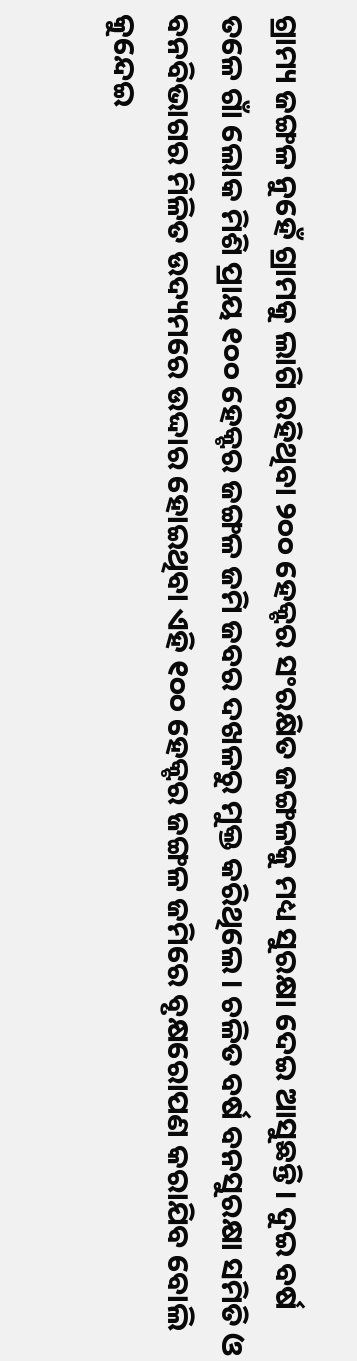ଗ୍ରାମ୍ୟ ଜଙ୍ଗଳ ନୁହେଁ ଗ୍ରାମକୁ ଲାଗି ରହିଥିବା ୨୦୦ ହେକ୍ଟର ସଂରକ୍ଷିତ ଜଙ୍ଗଳକୁ ମଧ୍ୟ ସୁରକ୍ଷା ଦେଇ ଆସୁଛନ୍ତି। ଦୁଇ ବର୍ଷ ତଳେ ଗାଁ ଲୋକ ମିଶି ପ୍ରାୟ ୧୦୦ ହେକ୍ଟର ଜଙ୍ଗଳ ଜମି ଜବର ଦଖଳରୁ ମୁକ୍ତ କରିଥିଲେ। ଚଳିତ ବର୍ଷ ବନସୁରକ୍ଷା ସମିତି ଓ ବନବିଭାଗର ମିଳିତ ଉଦ୍ୟମରେ ଉଦ୍ଦାର ହୋଇଥିବା ଏହି ୧୦୦ ହେକ୍ଟର ଜଙ୍ଗଳ ଜମିରେ ବୃକ୍ଷରୋପଣ କରାଯିବ ବୋଲି କୁନ୍ଦେଇ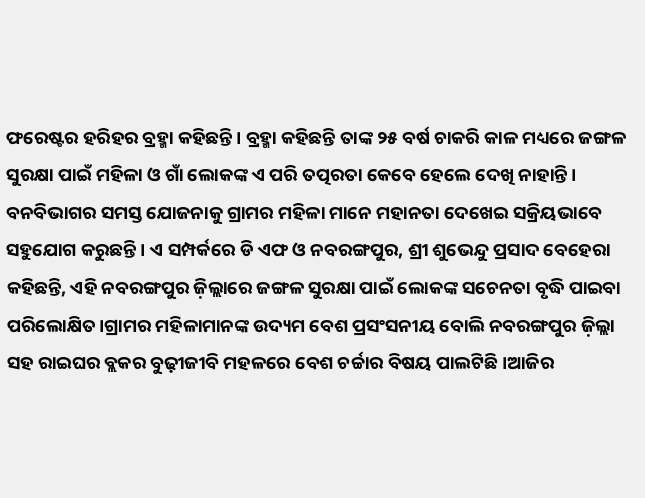ଫରେଷ୍ଟର ହରିହର ବ୍ରହ୍ମା କହିଛନ୍ତି। ବ୍ରହ୍ମା କହିଛନ୍ତି ତାଙ୍କ ୨୫ ବର୍ଷ ଚାକରି କାଳ ମଧ୍ୟରେ ଜଙ୍ଗଳ ସୁରକ୍ଷା ପାଇଁ ମହିଳା ଓ ଗାଁ ଲୋକଙ୍କ ଏ ପରି ତତ୍ପରତା କେବେ ହେଲେ ଦେଖି ନାହାନ୍ତି। ବନବିଭାଗର ସମସ୍ତ ଯୋଜନାକୁ ଗ୍ରାମର ମହିଳା ମାନେ ମହାନତା ଦେଖେଇ ସକ୍ରିୟଭାବେ ସହୁଯୋଗ କରୁଛନ୍ତି। ଏ ସମ୍ପର୍କରେ ଡି ଏଫ ଓ ନବରଙ୍ଗପୁର, ଶ୍ରୀ ଶୁଭେନ୍ଦୁ ପ୍ରସାଦ ବେହେରା କହିଛନ୍ତି, ଏହି ନବରଙ୍ଗପୁର ଜ଼ିଲ୍ଲାରେ ଜଙ୍ଗଳ ସୁରକ୍ଷା ପାଇଁ ଲୋକଙ୍କ ସଚେନତା ବୃଦ୍ଧି ପାଇବା ପରିଲୋକ୍ଷିତ।ଗ୍ରାମର ମହିଳାମାନଙ୍କ ଉଦ୍ୟମ ବେଶ ପ୍ରସଂସନୀୟ ବୋଲି ନବରଙ୍ଗପୁର ଜ଼ିଲ୍ଲା ସହ ରାଇଘର ବ୍ଲକର ବୁଢ଼ୀଜୀବି ମହଳରେ ବେଶ ଚର୍ଚ୍ଚାର ବିଷୟ ପାଲଟିଛି।ଆଜିର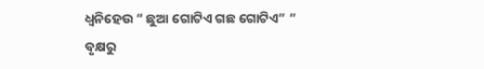ଧ୍ୱନିହେଉ ” ଛୁଆ ଗୋଟିଏ ଗଛ ଗୋଟିଏ” ” ବୃକ୍ଷରୁ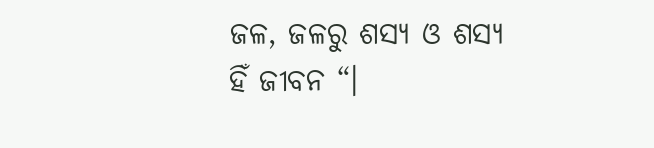ଜଳ, ଜଳରୁ ଶସ୍ୟ ଓ ଶସ୍ୟ ହିଁ ଜୀବନ “।